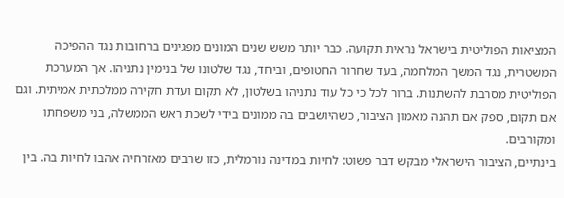המציאות הפוליטית בישראל נראית תקועה. כבר יותר משש שנים המונים מפגינים ברחובות נגד ההפיכה המשטרית, נגד המשך המלחמה, בעד שחרור החטופים, וביחד, נגד שלטונו של בנימין נתניהו. אך המערכת הפוליטית מסרבת להשתנות. ברור לכל כי כל עוד נתניהו בשלטון, לא תקום ועדת חקירה ממלכתית אמיתית. וגם אם תקום, ספק אם תהנה מאמון הציבור, כשהיושבים בה ממונים בידי לשכת ראש הממשלה, בני משפחתו ומקורבים.
בינתיים, הציבור הישראלי מבקש דבר פשוט: לחיות במדינה נורמלית, כזו שרבים מאזרחיה אהבו לחיות בה. בין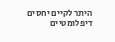היתר לקיים יחסים דיפלומטיים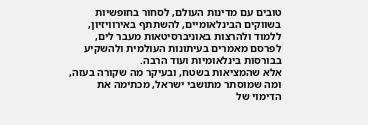טובים עם מדינות העולם, לסחור בחופשיות בשווקים הבינלאומיים, להשתתף באירוויזיון, ללמוד ולהרצות באוניברסיטאות מעבר לים, לפרסם מאמרים בעיתונות העולמית ולהשקיע בבורסות בינלאומיות ועוד הרבה.
אלא שהמציאות בשטח, ובעיקר מה שקורה בעזה, ומה שמוסתר מתושבי ישראל, מכתימה את הדימוי של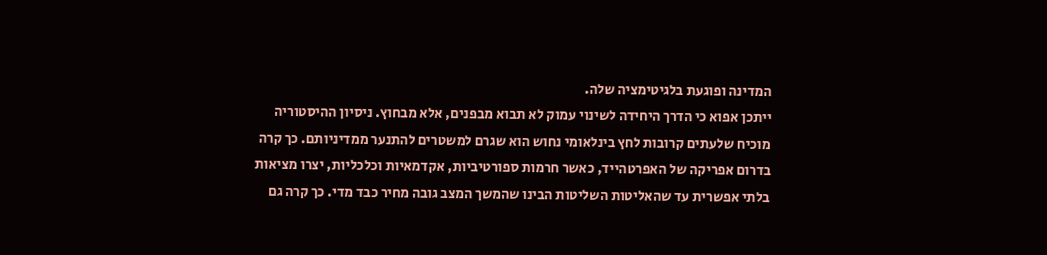המדינה ופוגעת בלגיטימציה שלה.
ייתכן אפוא כי הדרך היחידה לשינוי עמוק לא תבוא מבפנים, אלא מבחוץ. ניסיון ההיסטוריה מוכיח שלעתים קרובות לחץ בינלאומי נחוש הוא שגרם למשטרים להתנער ממדיניותם. כך קרה בדרום אפריקה של האפרטהייד, כאשר חרמות ספורטיביות, אקדמאיות וכלכליות, יצרו מציאות בלתי אפשרית עד שהאליטות השליטות הבינו שהמשך המצב גובה מחיר כבד מדי. כך קרה גם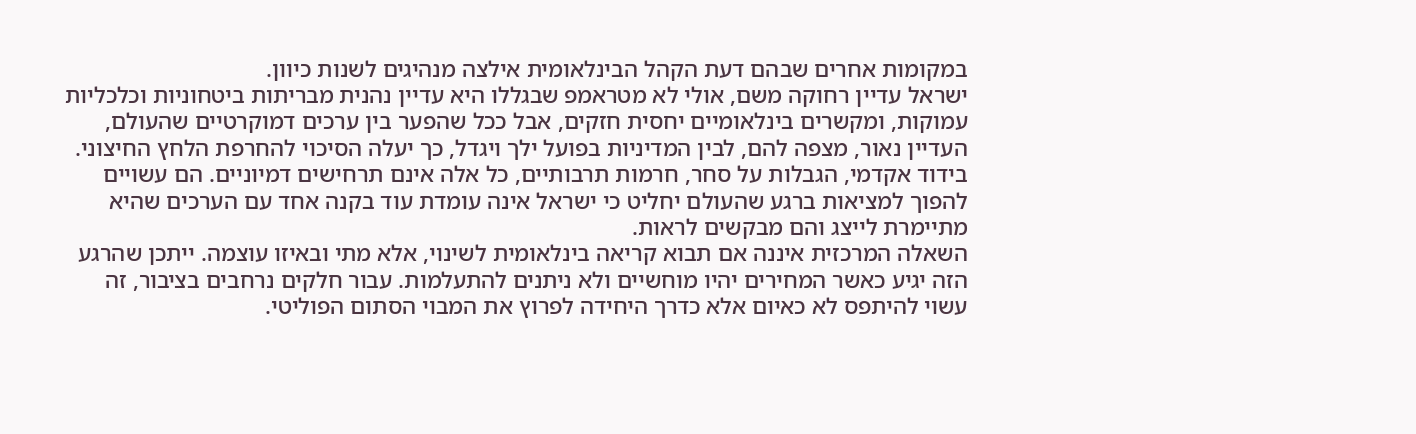במקומות אחרים שבהם דעת הקהל הבינלאומית אילצה מנהיגים לשנות כיוון.
ישראל עדיין רחוקה משם, אולי לא מטראמפ שבגללו היא עדיין נהנית מבריתות ביטחוניות וכלכליות עמוקות, ומקשרים בינלאומיים יחסית חזקים, אבל ככל שהפער בין ערכים דמוקרטיים שהעולם, העדיין נאור, מצפה להם, לבין המדיניות בפועל ילך ויגדל, כך יעלה הסיכוי להחרפת הלחץ החיצוני. בידוד אקדמי, הגבלות על סחר, חרמות תרבותיים, כל אלה אינם תרחישים דמיוניים. הם עשויים להפוך למציאות ברגע שהעולם יחליט כי ישראל אינה עומדת עוד בקנה אחד עם הערכים שהיא מתיימרת לייצג והם מבקשים לראות.
השאלה המרכזית איננה אם תבוא קריאה בינלאומית לשינוי, אלא מתי ובאיזו עוצמה. ייתכן שהרגע הזה יגיע כאשר המחירים יהיו מוחשיים ולא ניתנים להתעלמות. עבור חלקים נרחבים בציבור, זה עשוי להיתפס לא כאיום אלא כדרך היחידה לפרוץ את המבוי הסתום הפוליטי.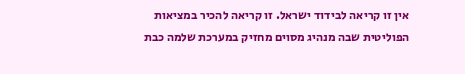אין זו קריאה לבידוד ישראל. זו קריאה להכיר במציאות הפוליטית שבה מנהיג מסוים מחזיק במערכת שלמה כבת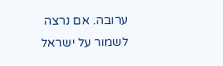ערובה. אם נרצה לשמור על ישראל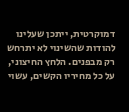דמוקרטית, ייתכן שעלינו להודות שהשינוי לא יתרחש רק מבפנים. הלחץ החיצוני, על כל מחיריו הקשים, עשוי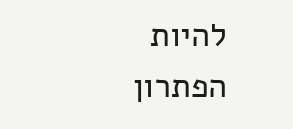להיות הפתרון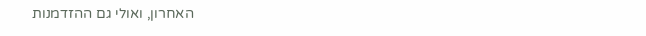האחרון, ואולי גם ההזדמנות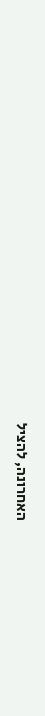האחרונה, להציל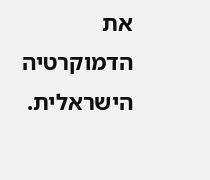את הדמוקרטיה הישראלית.